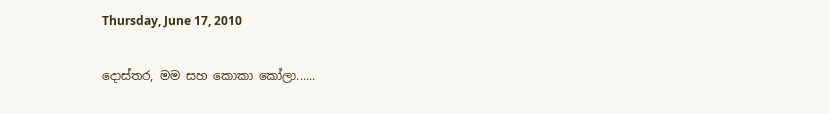Thursday, June 17, 2010

දොස්තර, මම සහ කොකා කෝලා......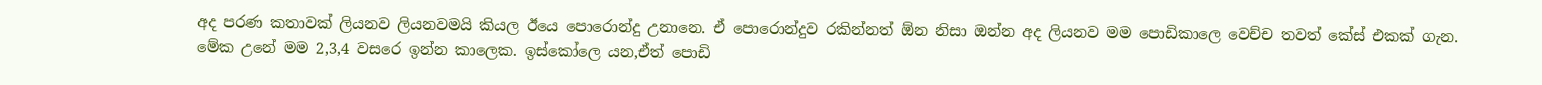අද පරණ කතාවක් ලියනව ලියනවමයි කියල ඊයෙ පොරොන්දු උනානෙ. ඒ පොරොන්දුව රකින්නත් ඕන නිසා ඔන්න අද ලියනව මම පොඩිකාලෙ වෙච්ච තවත් කේස් එකක් ගැන.
මේක උනේ මම 2,3,4 වසරෙ ඉන්න කාලෙක. ඉස්කෝලෙ යන,ඒත් පොඩි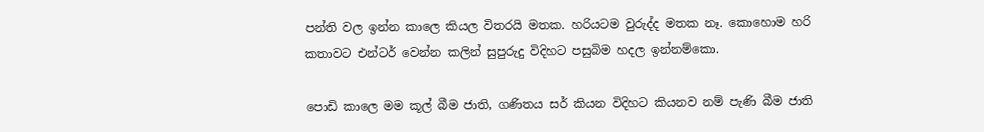පන්ති වල ඉන්න කාලෙ කියල විතරයි මතක. හරියටම වුරුද්ද මතක නෑ. කොහොම හරි කතාවට එන්ටර් වෙන්න කලින් සුපුරුදු විදිහට පසුබිම හදල ඉන්නම්කො.

පොඩි කාලෙ මම කූල් බීම ජාති, ගණිතය සර් කියන විදිහට කියනව නම් පැණි බීම ජාති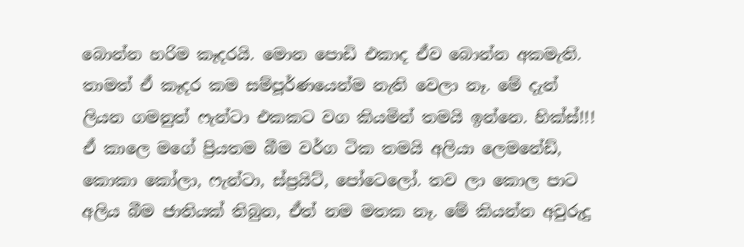බොන්න හරිම කෑදරයි. මොන පොඩි එකාද ඒව බොන්න අකමැති. තාමත් ඒ කෑදර කම සම්පූර්ණයෙන්ම නැති වෙලා නෑ. මේ දැන් ලියන ගමනුත් ෆැන්ටා එකකට වග කියමින් තමයි ඉන්නෙ. හික්ස්!!!
ඒ කාලෙ මගේ ප්‍රියතම බීම වර්ග ටික තමයි අලියා ලෙමනේඩ්, කොකා කෝලා, ෆැන්ටා, ස්ප්‍රයිට්, පෝටෙලෝ. තව ලා කොල පාට අලිය බීම ජාතියක් තිබුන, ඒත් නම මතක නෑ. මේ කියන්න අවුරුදු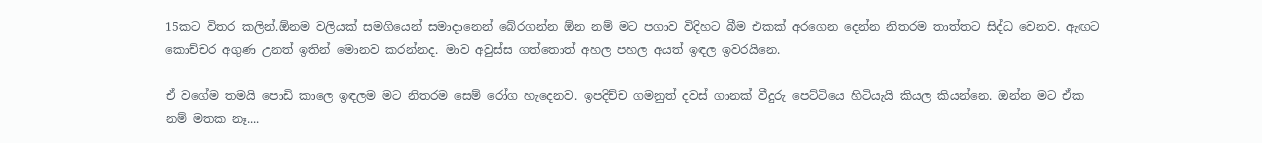15කට විතර කලින්.ඕනම වලියක් සමගියෙන් සමාදානෙන් බේරගන්න ඕන නම් මට පගාව විදිහට බීම එකක් අරගෙන දෙන්න නිතරම තාත්තට සිද්ධ වෙනව. ඇඟට කොච්චර අගුණ උනත් ඉතින් මොනව කරන්නද. මාව අවුස්ස ගත්තොත් අහල පහල අයත් ඉඳල ඉවරයිනෙ.

ඒ වගේම තමයි පොඩි කාලෙ ඉඳලම මට නිතරම සෙම් රෝග හැදෙනව. ඉපදිච්ච ගමනුත් දවස් ගානක් වීදුරු පෙට්ටියෙ හිටි‍යැයි කියල කියන්නෙ. ඔන්න මට ඒක නම් මතක නෑ....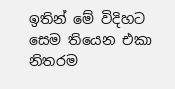ඉතින් මේ විදිහට සෙම තියෙන එකා නිතරම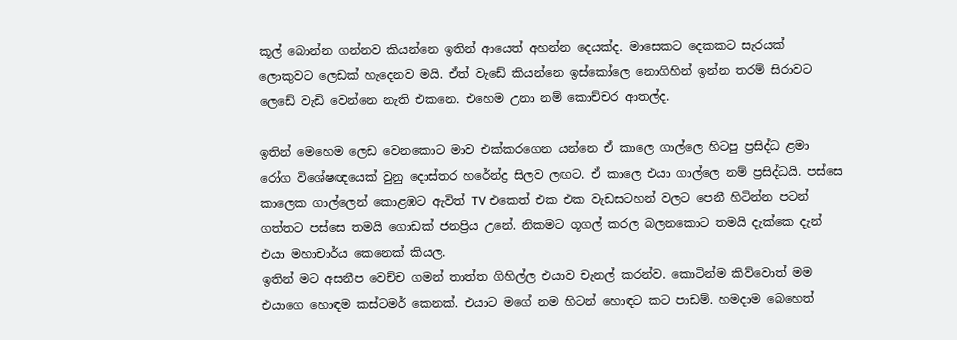කූල් බොන්න ගන්නව කියන්නෙ ඉතින් ආයෙත් අහන්න දෙයක්ද. මාසෙකට දෙකකට සැරයක් ලොකුවට ලෙඩක් හැදෙනව මයි. ඒත් වැඩේ කියන්නෙ ඉස්කෝලෙ නොගිහින් ඉන්න තරම් සිරාවට ලෙඩේ වැඩි වෙන්නෙ නැති එකනෙ. එහෙම උනා නම් කොච්චර ආතල්ද.

ඉතින් මෙහෙම ලෙඩ වෙනකොට මාව එක්කරගෙන යන්නෙ ඒ කාලෙ ගාල්ලෙ හිටපු ප්‍රසිද්ධ ළමා රෝග විශේෂඥයෙක් වුනු දොස්තර හරේන්ද්‍ර සිලව ලඟට. ඒ කාලෙ එයා ගාල්ලෙ නම් ප්‍රසිද්ධයි. පස්සෙ කාලෙක ගාල්ලෙන් කොළඹට ඇවිත් TV එකෙත් එක එක වැඩසටහන් වලට පෙනී හිටින්න පටන් ගත්තට පස්සෙ තමයි ගොඩක් ජනප්‍රිය උනේ. නිකමට ගූගල් කරල බලනකොට තමයි දැක්කෙ දැන් එයා මහාචාර්ය කෙනෙක් කියල.
ඉතින් මට අසනීප වෙච්ච ගමන් තාත්ත ගිහිල්ල එයාව චැනල් කරන්ව. කොටින්ම කිව්වොත් මම එයාගෙ හොඳම කස්ටමර් කෙනක්. එයාට මගේ නම හිටන් හොඳට කට පාඩම්. හමදාම බෙහෙත්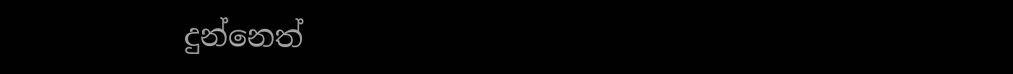දුන්නෙත්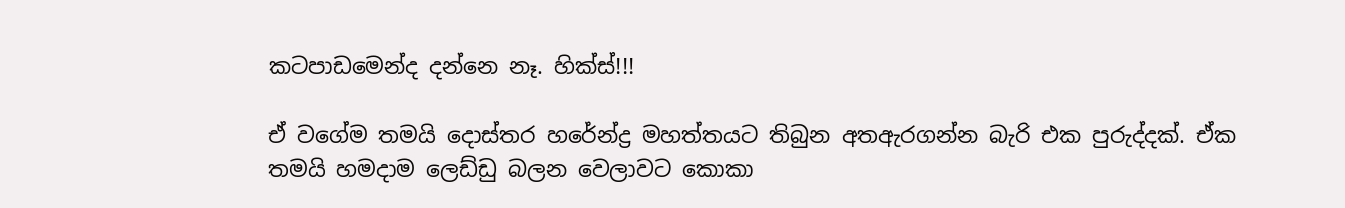කටපාඩමෙන්ද දන්නෙ නෑ. හික්ස්!!!

ඒ වගේම තමයි දොස්තර හරේන්ද්‍ර මහත්තයට තිබුන අතඇරගන්න බැරි එක පුරුද්දක්. ඒක තමයි හමදාම ලෙඩ්ඩු බලන වෙලාවට කොකා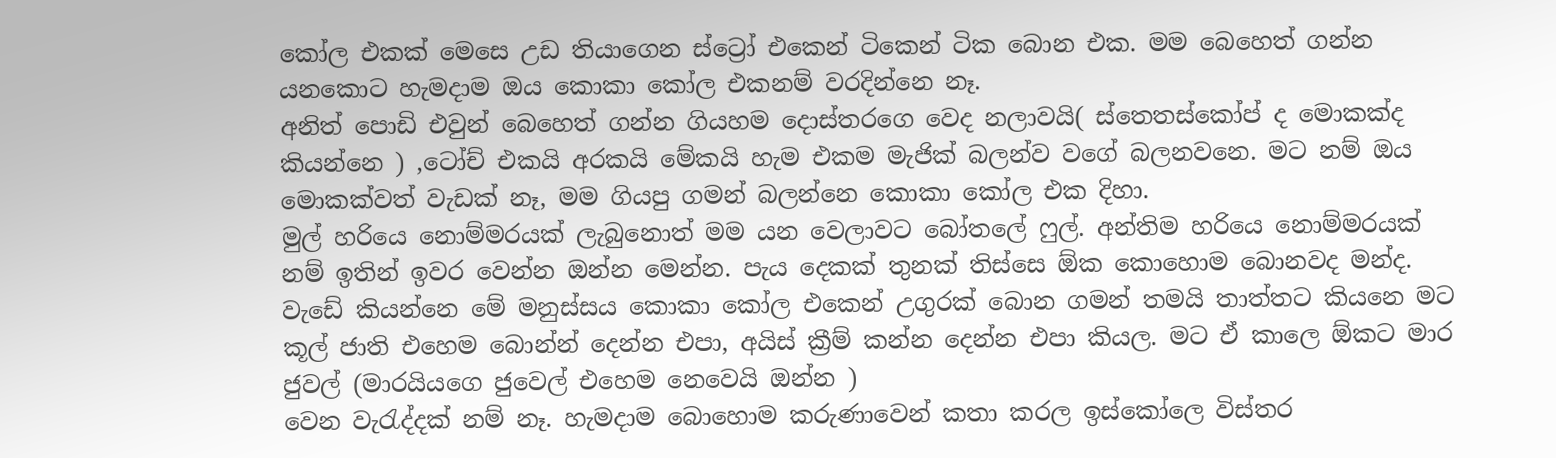කෝල එකක් මෙසෙ උඩ තියාගෙන ස්ට්‍රෝ එකෙන් ටිකෙන් ටික බොන එක. මම බෙහෙත් ගන්න යනකොට හැමදාම ඔය කොකා කෝල එකනම් වරදින්නෙ නෑ.
අනිත් පොඩි එවුන් බෙහෙත් ගන්න ගියහම දොස්තරගෙ වෙද නලාවයි( ස්තෙතස්කෝප් ද මොකක්ද කියන්නෙ ) ,ටෝච් එකයි අරකයි මේකයි හැම එකම මැජික් බලන්ව වගේ බලනවනෙ. මට නම් ඔය මොකක්වත් වැඩක් නෑ, මම ගියපු ගමන් බලන්නෙ කොකා කෝල එක දිහා.
මුල් හරියෙ නොම්මරයක් ලැබුනොත් මම යන වෙලාවට බෝතලේ ෆුල්. අන්තිම හරියෙ නොම්මරයක් නම් ඉතින් ඉවර වෙන්න ඔන්න මෙන්න. පැය දෙකක් තුනක් තිස්සෙ ඕක කොහොම බොනවද මන්ද.
වැඩේ කියන්නෙ මේ මනුස්සය කොකා කෝල එකෙන් උගුරක් බොන ගමන් තමයි තාත්තට කියනෙ මට කූල් ජාති එහෙම බොන්න් දෙන්න එපා, අයිස් ක්‍රීම් කන්න දෙන්න එපා කියල. මට ඒ කාලෙ ඕකට මාර ජුවල් (මාරයියගෙ ජුවෙල් එහෙම නෙවෙයි ඔන්න )
වෙන වැරැද්දක් නම් නෑ. හැමදාම බොහොම කරුණාවෙන් කතා කරල ඉස්කෝලෙ විස්තර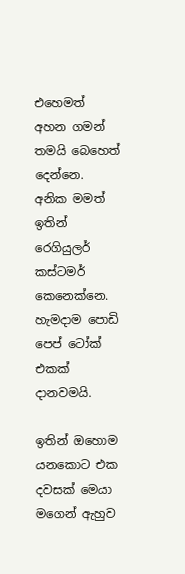එහෙමත් අහන ගමන් තමයි බෙහෙත් දෙන්නෙ. අනික මමත් ඉතින් රෙගියුලර් කස්ටමර් කෙනෙක්නෙ. හැමදාම පොඩි පෙප් ටෝක් එකක් දානවමයි.

ඉතින් ඔහොම යනකොට එක දවසක් මෙයා මගෙන් ඇහුව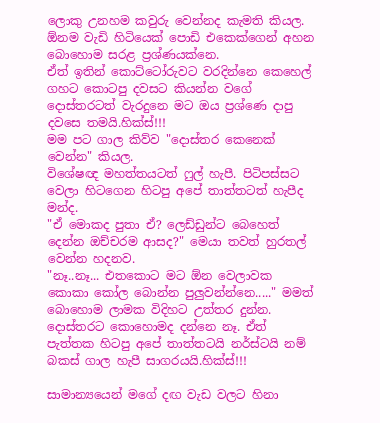ලොකු උනහම කවුරු වෙන්නද කැමති කියල. ඕනම වැඩි හිටියෙක් පොඩි එකෙක්ගෙන් අහන බොහොම සරළ ප්‍රශ්ණයක්නෙ.
ඒත් ඉතින් කොට්ටෝරුවට වරදින්නෙ කෙහෙල් ගහට කොටපු දවසට කියන්න වගේ දොස්තරටත් වැරදුනෙ මට ඔය ප්‍රශ්ණෙ දාපු දවසෙ තමයි.හික්ස්!!!
මම පට ගාල කිව්ව "දොස්තර කෙනෙක් වෙන්න" කියල.
විශේෂඥ මහත්තයටත් ෆුල් හැපී. පිටිපස්සට වෙලා හිටගෙන හිටපු අපේ තාත්තටත් හැපීද මන්ද.
"ඒ මොකද පුතා ඒ? ලෙඩ්ඩුන්ට බෙහෙත් දෙන්න ඔච්චරම ආසද?" මෙයා තවත් හුරතල් වෙන්න හදනව.
"නෑ..නෑ... එතකොට මට ඕන වෙලාවක කොකා කෝල බොන්න පුලුවන්න්නෙ....." මමත් බොහොම ලාමක විදිහට උත්තර දුන්න.
දොස්තරට කොහොමද දන්නෙ නෑ. ඒත් පැත්තක හිටපු අපේ තාත්තටයි නර්ස්ටයි නම් බකස් ගාල හැපී සාගරයයි.හික්ස්!!!

සාමාන්‍යයෙන් මගේ දඟ වැඩ වලට හිනා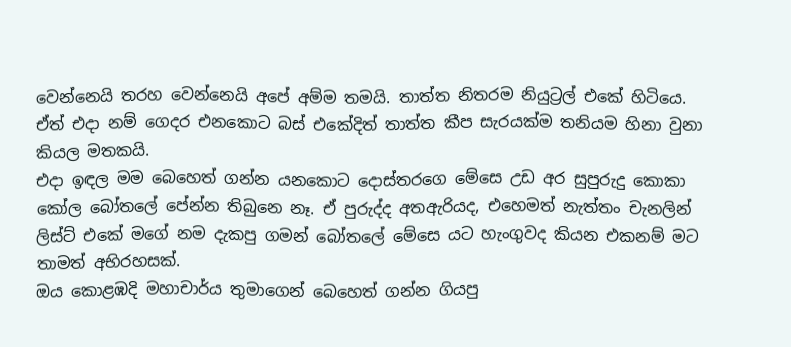වෙන්නෙයි තරහ වෙන්නෙයි අපේ අම්ම තමයි. තාත්ත නිතරම නියුට්‍රල් එකේ හිටියෙ. ඒත් එදා නම් ගෙදර එනකොට බස් එකේදිත් තාත්ත කීප සැරයක්ම තනියම හිනා වුනා කියල මතකයි.
එදා ඉඳල මම බෙහෙත් ගන්න යනකොට දොස්තරගෙ මේසෙ උඩ අර සුපුරුදු කොකා කෝල බෝතලේ පේන්න තිබුනෙ නෑ. ඒ පුරුද්ද අතඇරියද, එහෙමත් නැත්තං චැනලින් ලිස්ට් එකේ මගේ නම දැකපු ගමන් බෝතලේ මේසෙ යට හැංගුවද කියන එකනම් මට තාමත් අභිරහසක්.
ඔය කොළඹදි මහාචාර්ය තුමාගෙන් බෙහෙත් ගන්න ගියපු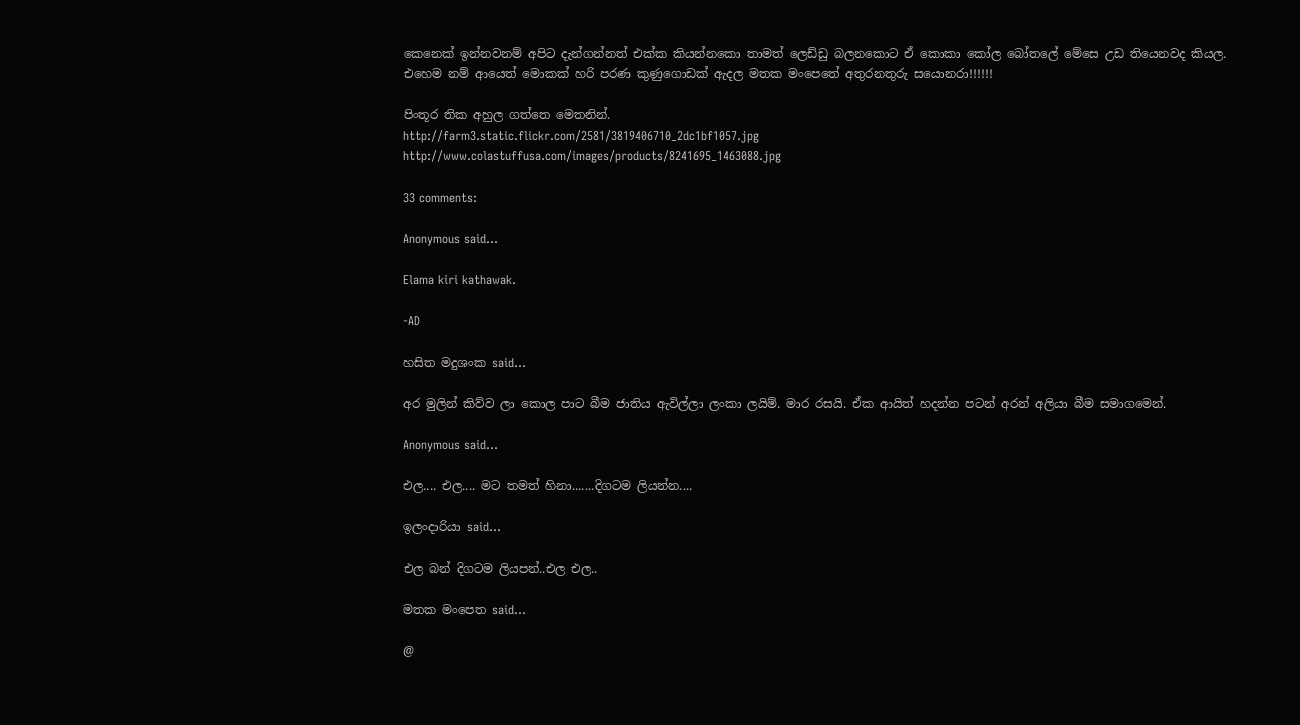කෙනෙක් ඉන්නවනම් අපිට දැන්ගන්නත් එක්ක කියන්නකො තාමත් ලෙඩ්ඩු බලනකොට ඒ කොකා කෝල බෝතලේ මේසෙ උඩ තියෙනවද කියල.
එහෙම නම් ආයෙත් මොකක් හරි පරණ කුණුගොඩක් ඇදල මතක මංපෙතේ අතුරනතුරු සයොනරා!!!!!!

පිංතූර තික අහුල ගත්තෙ මෙතනින්.
http://farm3.static.flickr.com/2581/3819406710_2dc1bf1057.jpg
http://www.colastuffusa.com/images/products/8241695_1463088.jpg

33 comments:

Anonymous said...

Elama kiri kathawak.

-AD

හසිත මදුශංක said...

අර මුලින් කිව්ව ලා කොල පාට බීම ජාතිය ඇවිල්ලා ලංකා ලයිම්. මාර රසයි. ඒක ආයිත් හදන්න පටන් අරන් අලියා බීම සමාගමෙන්.

Anonymous said...

එල.... එල.... මට තමත් හිනා.......දිගටම ලියන්න....

ඉලංදාරියා said...

එල බන් දිගටම ලියපන්..එල එල..

මතක මංපෙත said...

@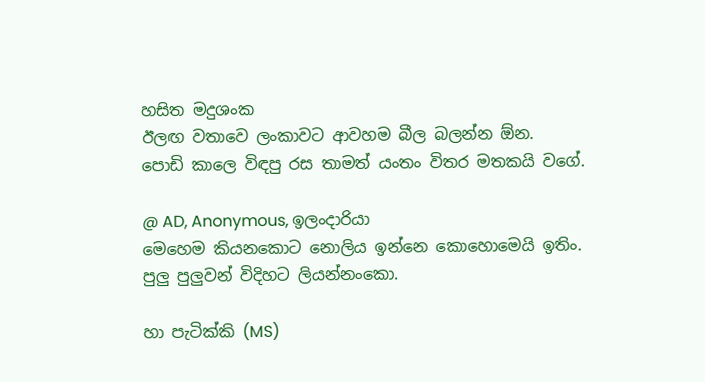හසිත මදුශංක
ඊලඟ වතාවෙ ලංකාවට ආවහම බීල බලන්න ඕන.
පොඩි කාලෙ විඳපු රස තාමත් යංතං විතර මතකයි වගේ.

@ AD, Anonymous, ඉලංදාරියා
මෙහෙම කියනකොට නොලිය ඉන්නෙ කොහොමෙයි ඉතිං.
පුලු පුලුවන් විදිහට ලියන්නංකො.

හා පැටික්කි (MS)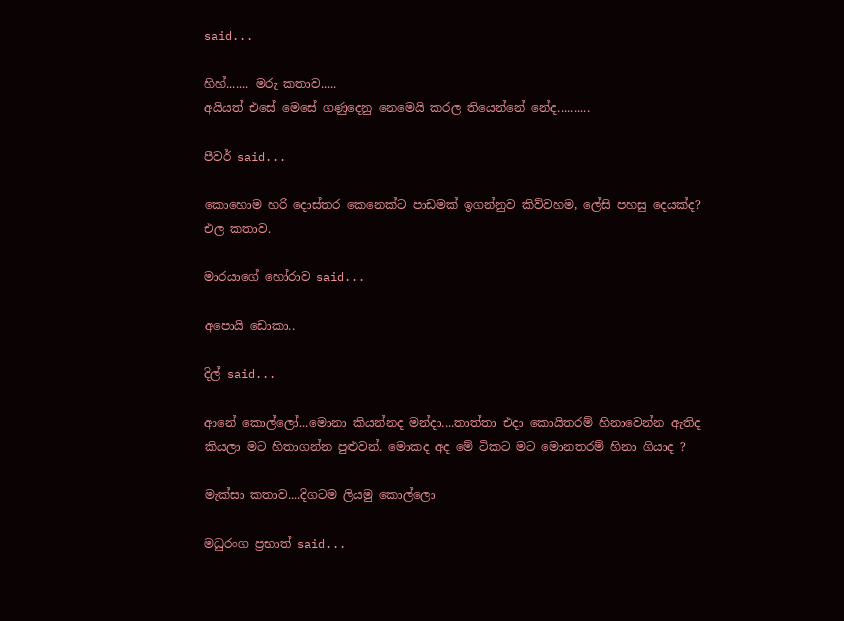said...

හිහ්....... මරු කතාව.....
අයියත් එසේ මෙසේ ගණුදෙනු නෙමෙයි කරල තියෙන්නේ නේද..........

පීවර් said...

කොහොම හරි දොස්තර කෙනෙක්ට පාඩමක් ඉගන්නුව කිව්වහම, ලේසි පහසු දෙයක්ද?
එල කතාව.

මාරයාගේ හෝරාව said...

අපොයි ඩොකා..

දිල් said...

ආනේ කොල්ලෝ...මොනා කියන්නද මන්දා....තාත්තා එදා කොයිතරම් හිනාවෙන්න ඇතිද කියලා මට හිතාගන්න පුළුවන්. මොකද අද මේ ටිකට මට මොනතරම් හිනා ගියාද ?

මැක්සා කතාව....දිගටම ලියමු කොල්ලො

මධුරංග ප්‍රභාත් said...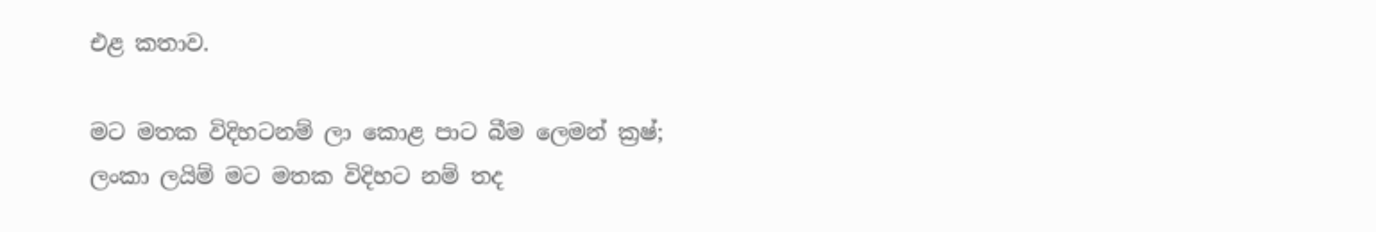එළ කතාව.

මට මතක විදිහටනම් ලා කොළ පාට බීම ලෙමන් ක්‍රෂ්; ලංකා ලයිම් මට මතක විදිහට නම් තද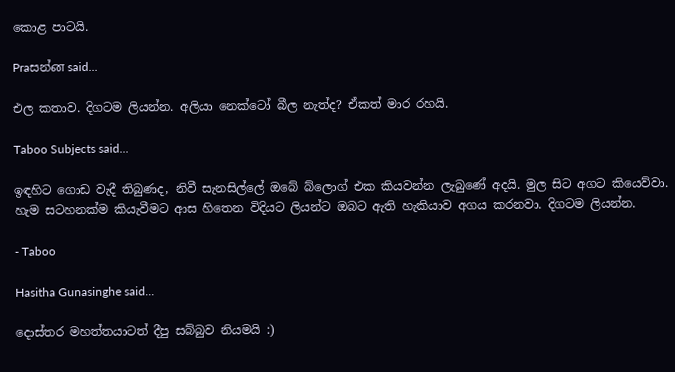කොළ පාටයි.

Praසන්ன said...

එල කතාව. දිගටම ලියන්න. අලියා නෙක්ටෝ බීල නැත්ද? ඒකත් මාර රහයි.

Taboo Subjects said...

ඉඳහිට ගොඩ වැදී තිබුණද, නිවී සැනසිල්ලේ ඔබේ බ්ලොග් එක කියවන්න ලැබුණේ අදයි. මුල සිට අගට කියෙව්වා. හැම සටහනක්ම කියැවීමට ආස හිතෙන විදියට ලියන්ට ඔබට ඇති හැකියාව අගය කරනවා. දිගටම ලියන්න.

- Taboo

Hasitha Gunasinghe said...

දොස්තර මහත්තයාටත් දීපු සබ්බුව නියමයි :)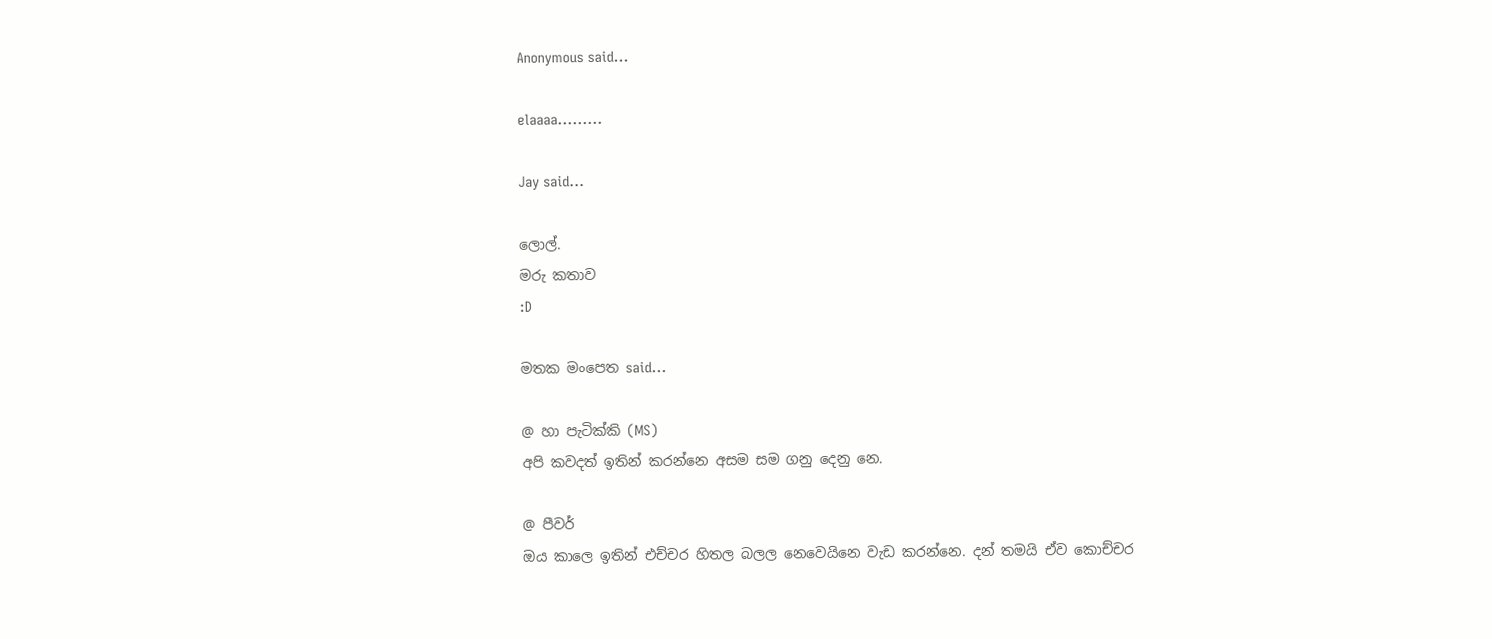Anonymous said...

elaaaa.........

Jay said...

ලොල්.
මරු කතාව
:D

මතක මංපෙත said...

@ හා පැටික්කි (MS)
අපි කවදත් ඉතින් කරන්නෙ අසම සම ගනු දෙනු නෙ.

@ පීවර්
ඔය කාලෙ ඉතින් එච්චර හිතල බලල නෙවෙයිනෙ වැඩ කරන්නෙ. දන් තමයි ඒව කොච්චර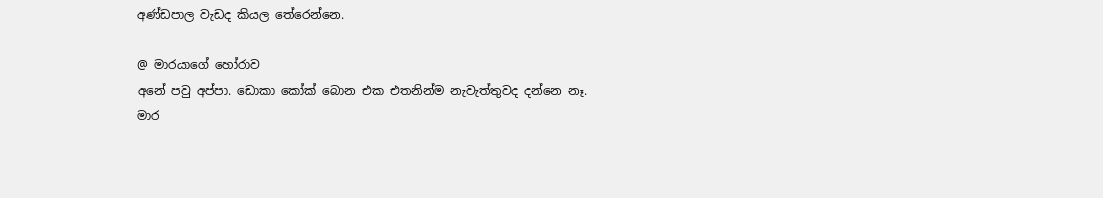අණ්ඩපාල වැඩද කියල තේරෙන්නෙ.

@ මාරයාගේ හෝරාව
අනේ පවු අප්පා. ඩොකා කෝක් බොන එක එතනින්ම නැවැත්තුවද දන්නෙ නෑ.
මාර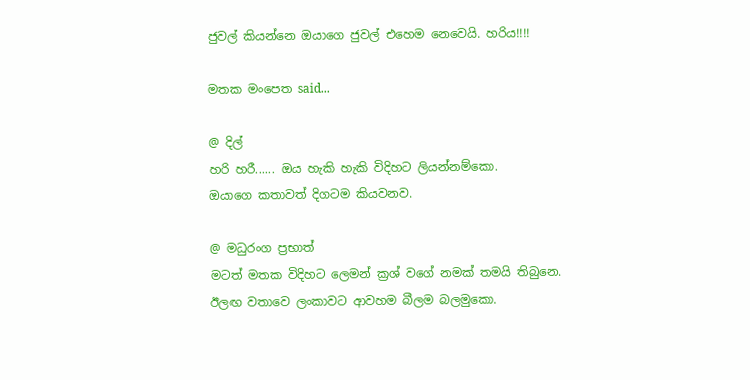ජුවල් කියන්නෙ ඔයාගෙ ජුවල් එහෙම නෙවෙයි. හරිය!!!!

මතක මංපෙත said...

@ දිල්
හරි හරී...... ඔය හැකි හැකි විදිහට ලියන්නම්කො.
ඔයාගෙ කතාවත් දිගටම කියවනව.

@ මධුරංග ප්‍රභාත්
මටත් මතක විදිහට ලෙමන් ක්‍රශ් වගේ නමක් තමයි තිබුනෙ.
ඊලඟ වතාවෙ ලංකාවට ආවහම බීලම බලමුකො.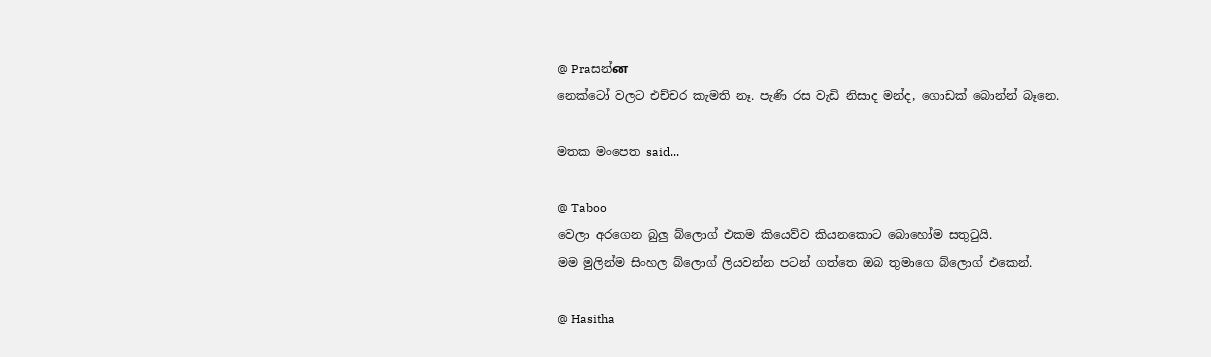@ Praසන්ன
නෙක්ටෝ වලට එච්චර කැමති නෑ. පැණි රස වැඩි නිසාද මන්ද, ගොඩක් බොන්න් බෑනෙ.

මතක මංපෙත said...

@ Taboo
වෙලා අරගෙන බුලු බ්ලොග් එකම කියෙව්ව කියනකොට බොහෝම සතුටුයි.
මම මුලින්ම සිංහල බ්ලොග් ලියවන්න පටන් ගත්තෙ ඔබ තුමාගෙ බ්ලොග් එකෙන්.

@ Hasitha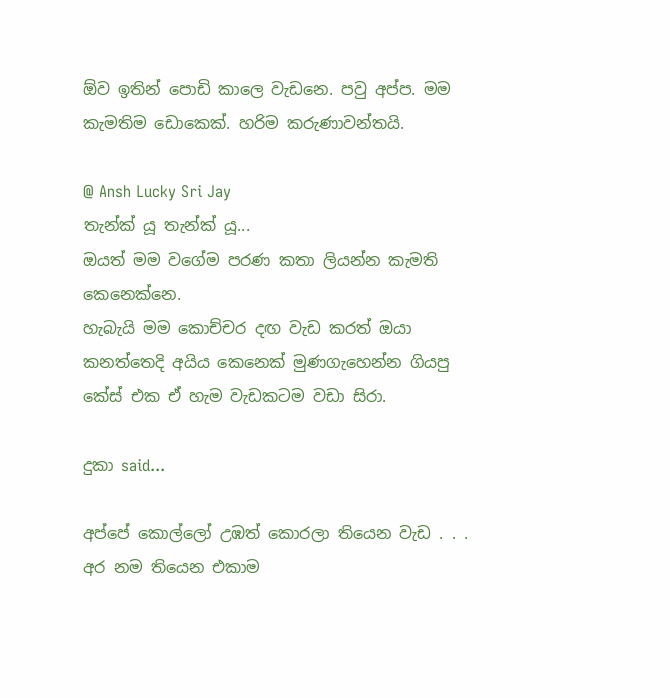ඕව ඉතින් පොඩි කාලෙ වැඩනෙ. පවු අප්ප. මම කැමතිම ඩොකෙක්. හරිම කරුණාවන්තයි.

@ Ansh Lucky Sri Jay
තැන්ක් යූ තැන්ක් යූ...
ඔයත් මම වගේම පරණ කතා ලියන්න කැමති කෙනෙක්නෙ.
හැබැයි මම කොච්චර දඟ වැඩ කරත් ඔයා කනත්තෙදි අයිය කෙනෙක් මුණගැහෙන්න ගියපු කේස් එක ඒ හැම වැඩකටම වඩා සිරා.

දුකා said...

අප්පේ කොල්ලෝ උඹත් කොරලා තියෙන වැඩ . . . අර නම තියෙන එකාම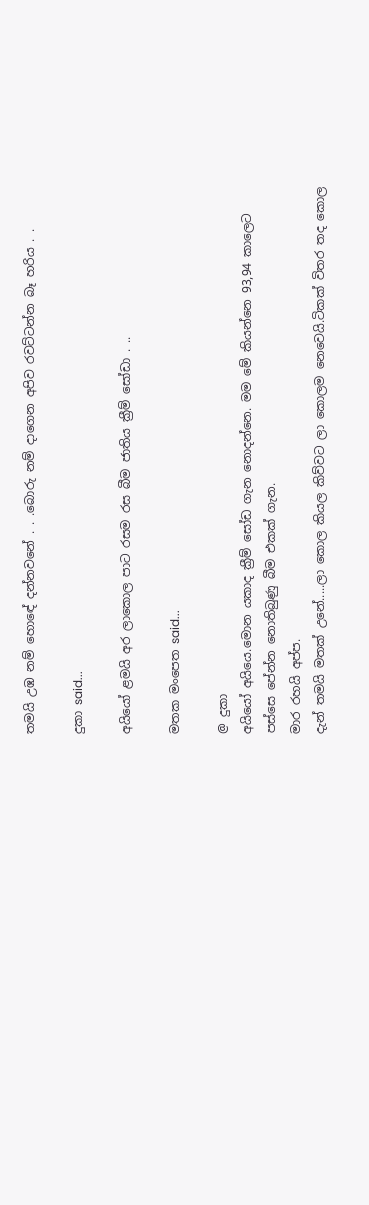තමයි උඹ නම් හොඳේ දන්නවනේ . . .බොරු නම් දාගෙන අපිව රවට්ටන්න බෑ හරිය . .

දුකා said...

අයියෝ ළමයි අර ලාකොල පාට රසම රස බීම ජාතිය ක්‍රීම් සෝඩා . ..

මතක මංපෙත said...

@ දුකා
අයියෝ අයියෙ.මොන යකාද ක්‍රීම් සෝඩ ගැන නොදන්නෙ. මම මේ කියන්නෙ 93,94 කාලෙට පස්සෙ පේන්න නොතිබුණු බීම එකක් ගැන.
මාර රහයි අප්ප.
දැන් තමයි මතක් උනේ.....ලා කොල කියල කිව්වට ලා කොලම නෙවෙයි.ටිකක් විතර තද කොල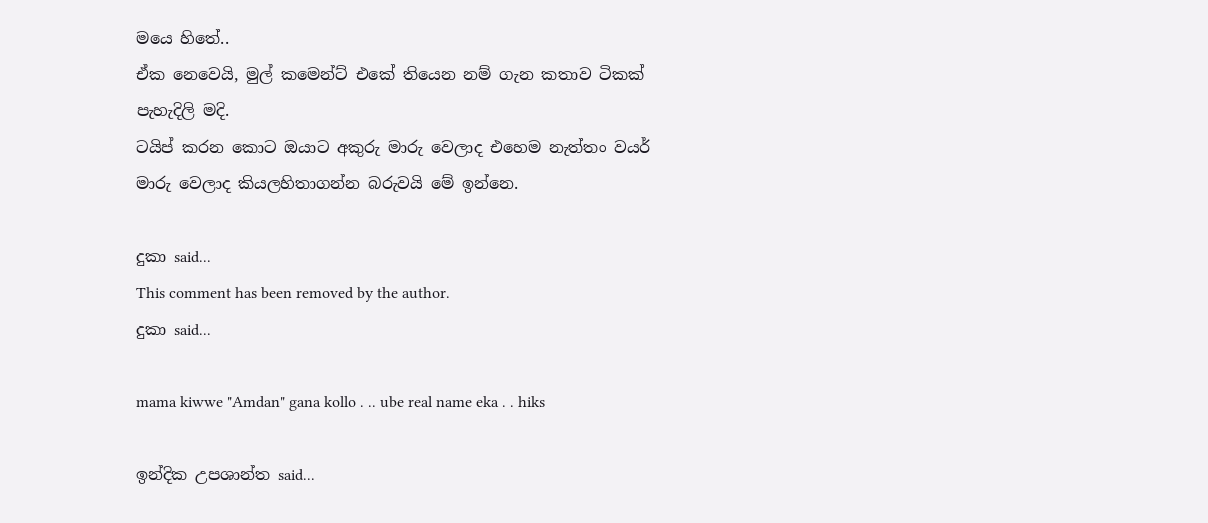මයෙ හිතේ..
ඒක නෙවෙයි, මුල් කමෙන්ට් එකේ තියෙන නම් ගැන කතාව ටිකක් පැහැදිලි මදි.
ටයිප් කරන කොට ඔයාට අකුරු මාරු වෙලාද එහෙම නැත්තං වයර් මාරු වෙලාද කියලහිතාගන්න බරුවයි මේ ඉන්නෙ.

දුකා said...
This comment has been removed by the author.
දුකා said...

mama kiwwe "Amdan" gana kollo . .. ube real name eka . . hiks

ඉන්දික උපශාන්ත said...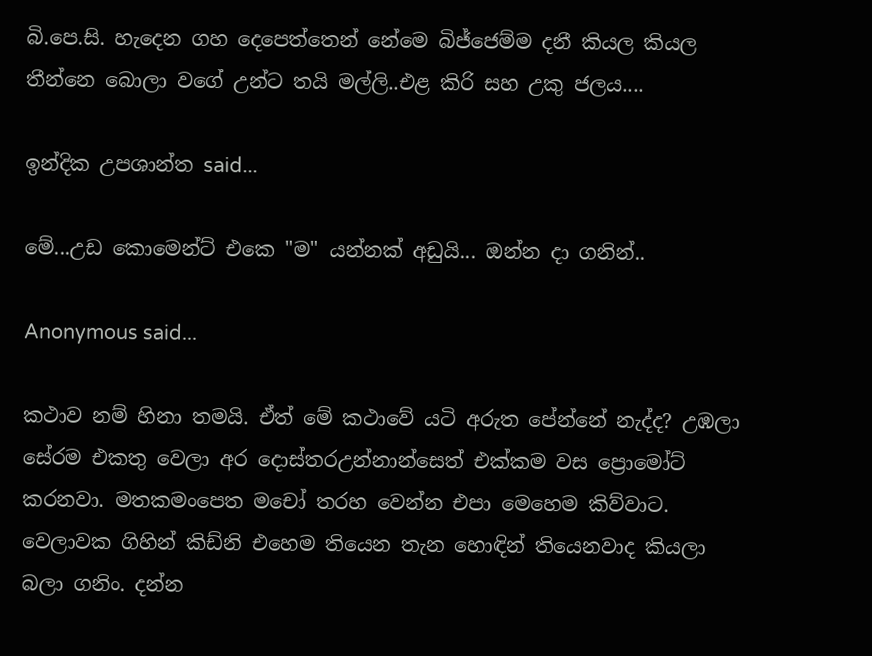බි.පෙ.සි. හැදෙන ගහ දෙපෙත්තෙන් නේමෙ බිජ්ජෙම්ම දනී කියල කියල තීන්නෙ බොලා වගේ උන්ට තයි මල්ලි..එළ කිරි සහ උකු ජලය....

ඉන්දික උපශාන්ත said...

මේ...උඩ කොමෙන්ට් එකෙ "ම" යන්නක් අඩුයි... ඔන්න දා ගනින්..

Anonymous said...

කථාව නම් හිනා තමයි. ඒත් මේ කථාවේ යටි අරුත පේන්නේ නැද්ද? උඹලා සේරම එකතු වෙලා අර දොස්තරඋන්නාන්සෙත් එක්කම වස ප්‍රොමෝට් කරනවා. මතකමංපෙත මචෝ තරහ වෙන්න එපා මෙහෙම කිව්වාට. වෙලාවක ගිහින් කිඩ්නි එහෙම තියෙන තැන හොඳින් තියෙනවාද කියලා බලා ගනිං. දන්න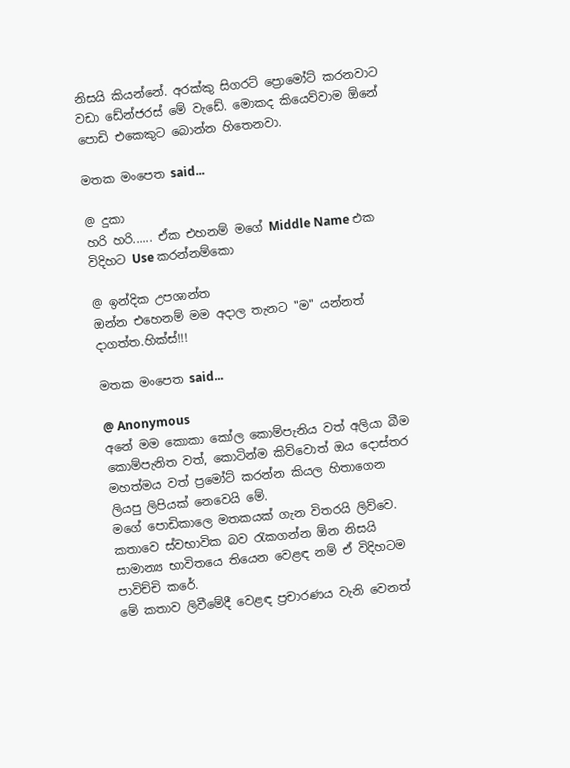නිසයි කියන්නේ. අරක්කු සිගරට් ප්‍රොමෝට් කරනවාට වඩා ඩේන්ජරස් මේ වැඩේ. මොකද කියෙව්වාම ඕනේ පොඩි එකෙකුට බොන්න හිතෙනවා.

මතක මංපෙත said...

@ දුකා
හරි හරි...... ඒක එහනම් මගේ Middle Name එක විදිහට Use කරන්නම්කො

@ ඉන්දික උපශාන්ත
ඔන්න එහෙනම් මම අදාල තැනට "ම" යන්නත් දාගත්ත.හික්ස්!!!

මතක මංපෙත said...

@ Anonymous
අනේ මම කොකා කෝල කොම්පැනිය වත් අලියා බීම කොම්පැනිත වත්, කොටින්ම කිව්වොත් ඔය දොස්තර මහත්මය වත් ප්‍රමෝට් කරන්න කියල හිතාගෙන ලියපු ලිපියක් නෙවෙයි මේ.
මගේ පොඩිකාලෙ මතකයක් ගැන විතරයි ලිව්වෙ.
කතාවෙ ස්වභාවික බව රැකගන්න ඕන නිසයි සාමාන්‍ය භාවිතයෙ තියෙන වෙළඳ නම් ඒ විදිහටම පාවිච්චි කරේ.
මේ කතාව ලිවීමේදී වෙළඳ ප්‍රචාරණය වැනි වෙනත්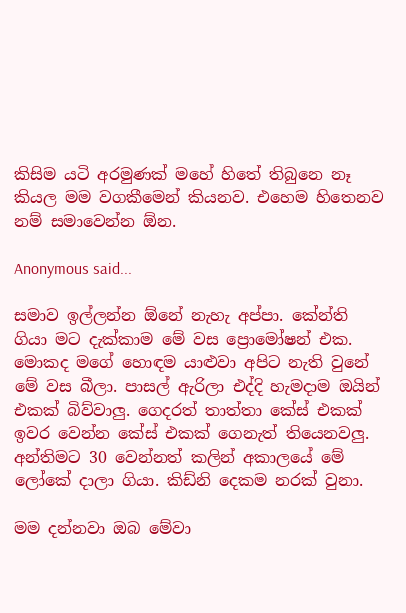කිසිම යටි අරමුණක් මහේ හිතේ තිබුනෙ නෑ කියල මම වගකීමෙන් කියනව. එහෙම හිතෙනව නම් සමාවෙන්න ඕන.

Anonymous said...

සමාව ඉල්ලන්න ඕනේ නැහැ අප්පා. කේන්ති ගියා මට දැක්කාම මේ වස ප්‍රොමෝෂන් එක. මොකද මගේ හොඳම යාළුවා අපිට නැති වුනේ මේ වස බීලා. පාසල් ඇරිලා එද්දි හැමදාම ඔයින් එකක් බිව්වාලු. ගෙදරත් තාත්තා කේස් එකක් ඉවර වෙන්න කේස් එකක් ගෙනැත් තියෙනවලු. අන්තිමට 30 වෙන්නත් කලින් අකාලයේ මේ ලෝකේ දාලා ගියා. කිඩ්නි දෙකම නරක් වුනා.

මම දන්නවා ඔබ මේවා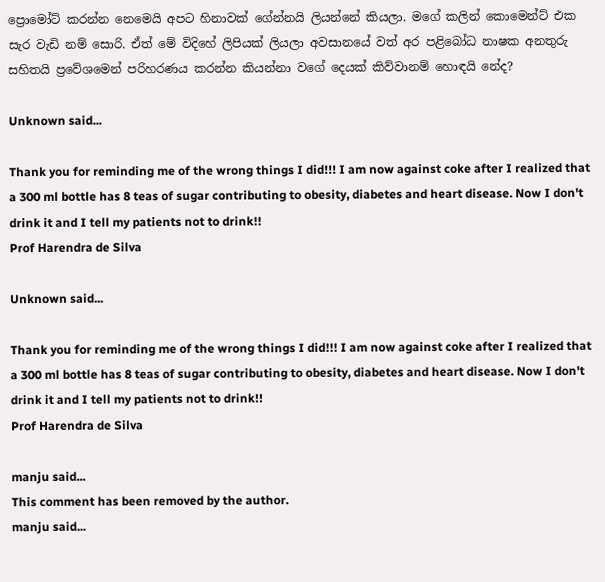ප්‍රොමෝට් කරන්න නෙමෙයි අපට හිනාවක් ගේන්නයි ලියන්නේ කියලා. මගේ කලින් කොමෙන්ට් එක සැර වැඩි නම් සොරි. ඒත් මේ විදිහේ ලිපියක් ලියලා අවසානයේ වත් අර පළිබෝධ නාෂක අනතුරු සහිතයි ප්‍රවේශමෙන් පරිහරණය කරන්න කියන්නා වගේ දෙයක් කිව්වානම් හොඳයි නේද?

Unknown said...

Thank you for reminding me of the wrong things I did!!! I am now against coke after I realized that a 300 ml bottle has 8 teas of sugar contributing to obesity, diabetes and heart disease. Now I don't drink it and I tell my patients not to drink!!
Prof Harendra de Silva

Unknown said...

Thank you for reminding me of the wrong things I did!!! I am now against coke after I realized that a 300 ml bottle has 8 teas of sugar contributing to obesity, diabetes and heart disease. Now I don't drink it and I tell my patients not to drink!!
Prof Harendra de Silva

manju said...
This comment has been removed by the author.
manju said...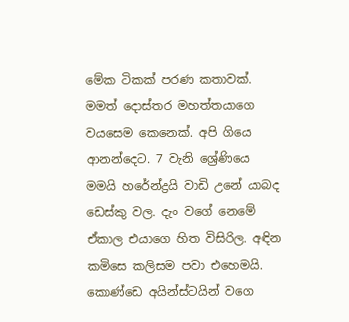මේක ටිකක් පරණ කතාවක්. මමත් දොස්තර මහත්තයාගෙ වයසෙම කෙනෙක්. අපි ගියෙ ආනන්දෙට. 7 වැනි ශ්‍රේණියෙ මමයි හරේන්ද්‍රයි වාඩි උනේ යාබද ඩෙස්කු වල. දැං වගේ නෙමේ ඒකාල එයාගෙ හිත විසිරිල. අඳින කමිසෙ කලිසම පවා එහෙමයි. කොණ්ඩෙ අයින්ස්ටයින් වගෙ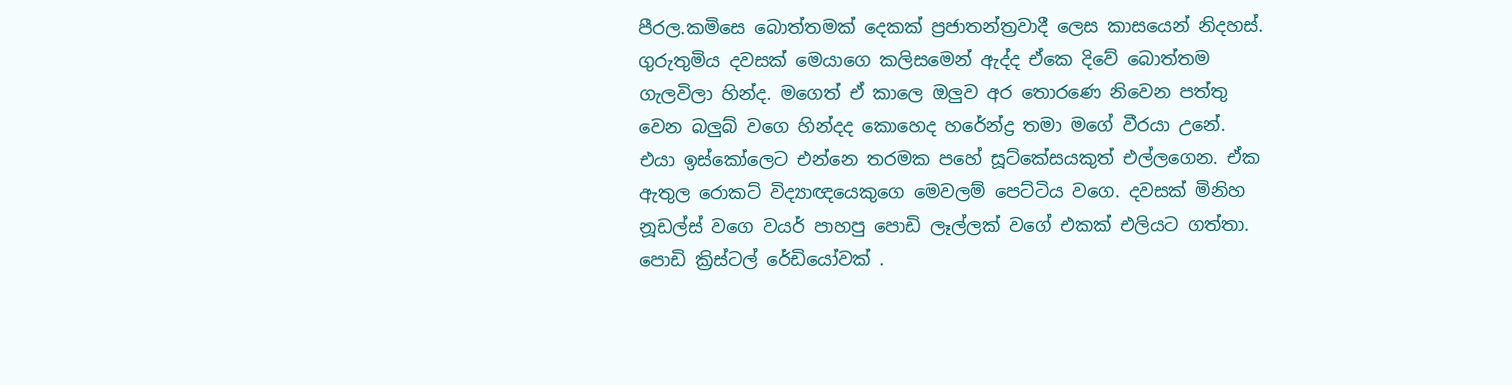පීරල.කමිසෙ බොත්තමක් දෙකක් ප්‍රජාතන්ත්‍රවාදී ලෙස කාසයෙන් නිදහස්. ගුරුතුමිය දවසක් මෙයාගෙ කලිසමෙන් ඇද්ද ඒකෙ දිවේ බොත්තම ගැලවිලා හින්ද. මගෙත් ඒ කාලෙ ඔලුව අර තොරණෙ නිවෙන පත්තු වෙන බලුබ් වගෙ හින්දද කොහෙද හරේන්ද්‍ර තමා මගේ වීරයා උනේ. එයා ඉස්කෝලෙට එන්නෙ තරමක පහේ සූට්කේසයකුත් එල්ලගෙන. ඒක ඇතුල රොකට් විද්‍යාඥයෙකුගෙ මෙවලම් පෙට්ටිය වගෙ. දවසක් මිනිහ නූඩල්ස් වගෙ වයර් පාහපු පොඩි ලෑල්ලක් වගේ එකක් එලියට ගත්තා. පොඩි ක්‍රිස්ටල් රේඩියෝවක් .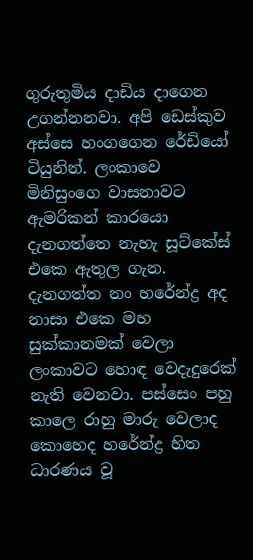ගුරුතුමිය දාඩිය දාගෙන උගන්නනවා. අපි ඩෙස්කුව අස්සෙ හංගගෙන රේඩියෝ ටියුනින්. ලංකාවෙ මිනිසුංගෙ වාසනාවට ඇමරිකන් කාරයො දැනගත්තෙ නැහැ සූට්කේස් එකෙ ඇතුල ගැන. දැනගත්ත නං හරේන්ද්‍ර අද නාසා එකෙ මහ සුක්කානමක් වෙලා ලංකාවට හොඳ වෙදැදුරෙක් නැති වෙනවා. පස්සෙං පහු කාලෙ රාහු මාරු වෙලාද කොහෙද හරේන්ද්‍ර හිත ධාරණය වූ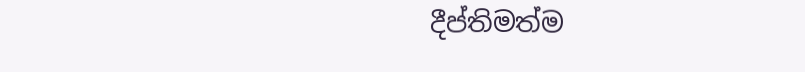දීප්තිමත්ම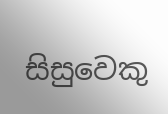සිසුවෙකු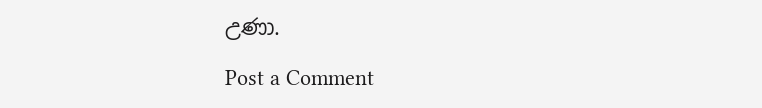උණා.

Post a Comment